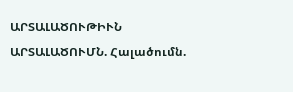ԱՐՏԱԼԱԾՈՒԹԻՒՆ ԱՐՏԱԼԱԾՈՒՄՆ. Հալածումն.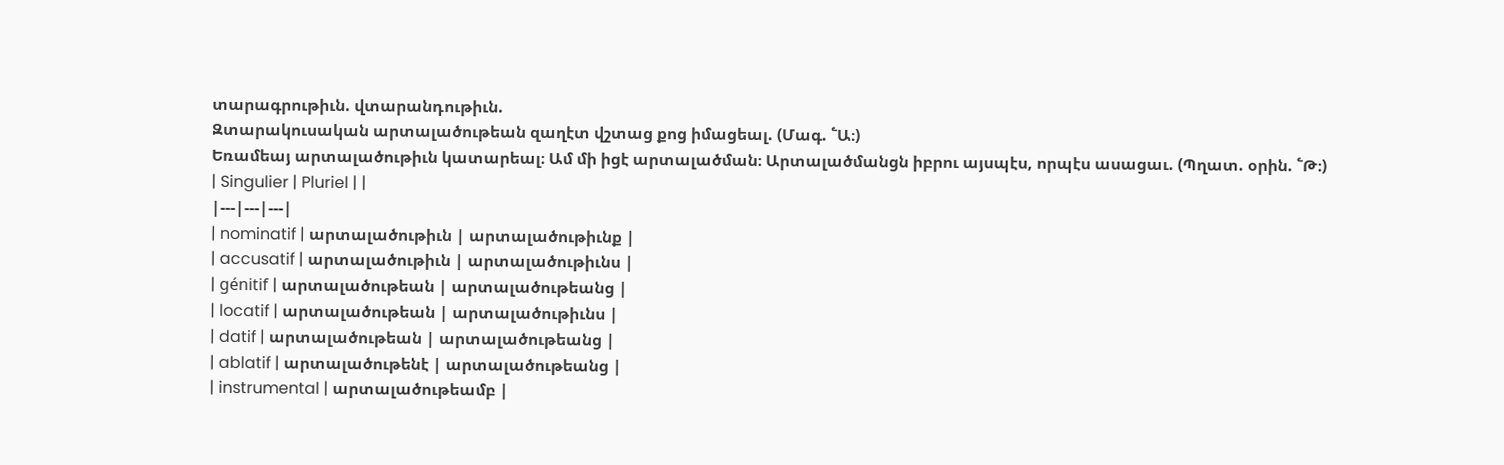տարագրութիւն. վտարանդութիւն.
Զտարակուսական արտալածութեան զաղէտ վշտաց քոց իմացեալ. (Մագ. ՟Ա։)
Եռամեայ արտալածութիւն կատարեալ։ Ամ մի իցէ արտալածման։ Արտալածմանցն իբրու այսպէս, որպէս ասացաւ. (Պղատ. օրին. ՟Թ։)
| Singulier | Pluriel | |
|---|---|---|
| nominatif | արտալածութիւն | արտալածութիւնք |
| accusatif | արտալածութիւն | արտալածութիւնս |
| génitif | արտալածութեան | արտալածութեանց |
| locatif | արտալածութեան | արտալածութիւնս |
| datif | արտալածութեան | արտալածութեանց |
| ablatif | արտալածութենէ | արտալածութեանց |
| instrumental | արտալածութեամբ |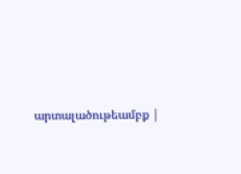արտալածութեամբք |